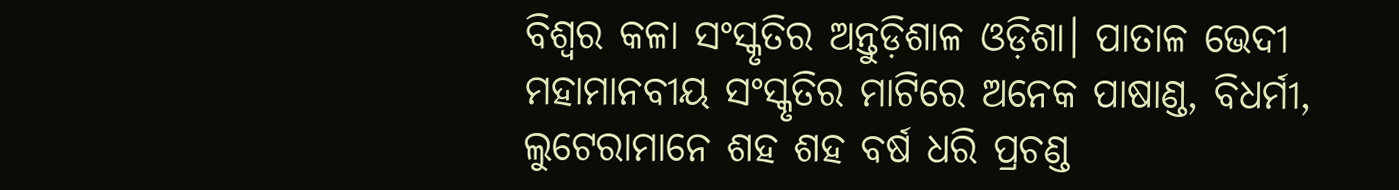ବିଶ୍ଵର କଳା ସଂସ୍କୃତିର ଅନ୍ତୁଡ଼ିଶାଳ ଓଡ଼ିଶା। ପାତାଳ ଭେଦୀ ମହାମାନବୀୟ ସଂସ୍କୃତିର ମାଟିରେ ଅନେକ ପାଷାଣ୍ଡ, ବିଧର୍ମୀ, ଲୁଟେରାମାନେ ଶହ ଶହ ବର୍ଷ ଧରି ପ୍ରଚଣ୍ଡ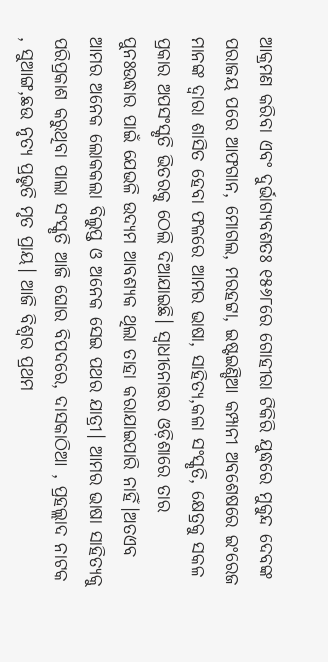ଆକ୍ରମଣ କରିବା ଏବଂ ଦୁର୍ଭାଗ୍ୟବଶତଃ ୧୫୬୮ରେ ଗୋହୀରା ଟିକିରି ଯୁଦ୍ଧରେ ମୁକୁନ୍ଦ ଦେବଙ୍କ ପରାଜୟ ପରେ ଆଫଗାନ, ମୋଗଲ, ମରହଟ୍ଟା, ଇଷ୍ଟଇଣ୍ଡିଆ କମ୍ପାନୀ ଅବଶେଷରେ ଇଂରେଜ ମାନଙ୍କ ଦ୍ଵାରା ଶାସିତ ହେବା ଫଳରେ ଆମର ଭାଷା, ସାହିତ୍ୟ,କଳା ସଂସ୍କୃତି, କ୍ଷେତ୍ରକୁ ସକଳ ପ୍ରକାର ଅପସଂସ୍କୃତି ଭିତରକୁ ଠେଲି ଦିଆଯାଇଛି। ସ୍ବାଧୀନୋତ୍ତର ଓଡ଼ିଶାରେ ତାର ପୁନଃଉଦ୍ଧାର ପାଇଁ ଯେଭଳି ଉଦ୍ୟମ ଆବଶ୍ୟକ ଥିଲା ତାହା କରାଯାଇପାରି ନାହିଁ।ଅତଏବ ଆମର ଅନେକ ଲୋକକଲା ବିଲୁପ୍ତ ଓ ଅନେକ ସେଇ ପଥର ଯାତ୍ରୀ। ଆମର ଭାଷା ସାହିତ୍ୟକୁ ପରିପ୍ରକାଶ କରୁଥିବା ପାଲା ସଂସ୍କୃତି ଆଜି ଘୋର ବିପଦରେ, ଦାସକାଠିଆ , ପ୍ରହଲ୍ଲାଦ ନାଟକ , ସୁଆଙ୍ଗ,ଛଉ ନୃତ୍ୟ ପ୍ରଭୃତି ମୃତ ପ୍ରାୟ। ଆଜି ବିଶ୍ୱର ପ୍ରଥମ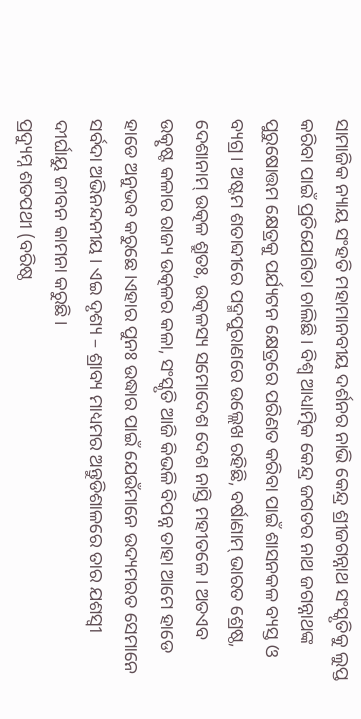ସାମାଜିକ ନ୍ୟାୟ ସଂହତି ମହାମାନବୀୟ ଦର୍ଶନର ନାଭି କେନ୍ଦ୍ର ଶ୍ରୀଜଗନ୍ନାଥ ସଂସ୍କୃତିକୁ ଲୁପ୍ତ କରିବା ପାଇଁ ପ୍ରତିଯୋଗିତା ଚାଲିଛି। ବିଶ୍ଵ ଆଧ୍ୟାତ୍ମିକ କେନ୍ଦ୍ର ଜଗତର ନାଥ ଜଗନ୍ନାଥଙ୍କ ପୁରୁଷୋତ୍ତମ କ୍ଷେତ୍ରକୁ ପର୍ଯ୍ୟଟନ କ୍ଷେତ୍ରରେ ପରିଣତ କରିବା ପାଇଁ ଶାସନକଳ ବ୍ୟସ୍ତ ଓ ବ୍ୟଗ୍ର। ଅଷ୍ଟମ ଶତାବ୍ଦୀରେ ପଦ୍ମପୁରାଣରେ ଉଲ୍ଲେଖ ରହିଛି, ବର୍ଷାଣାମ୍ ଭାରତ ଶ୍ରେଷ୍ଠ, ଦେଶାନାମ୍ ଉତ୍କଳ ଶ୍ରୁତଃ, ଉତ୍କଳସ୍ୟ ସମୋଦେଶ ଦେଶ ନାସ୍ତି ମହୀତଳେ। ଅତଏବ ଉତ୍କୃଷ୍ଟ କଳାର ରାଜ୍ୟ ଉତ୍କଳର କଳା, ସଂସ୍କୃତି ଆଜି କିଭଳି ବିପନ୍ନ ତାହା ଆମେ ହାଡେ ହାଡେ ଅନୁଭବ କରୁଛେ।ଏହାର ପୁନଃ ଉଦ୍ଧାର ପାଇଁ ଯେଉଁମାନେ ଉଦ୍ୟମରତ ସେମାନେ ସର୍ବଦା ଅଭିନନ୍ଦନୀୟ । ଏଇ ଦୃଶ୍ୟ – ଶ୍ରାବ୍ୟ ମାଧ୍ୟମର ଅନ୍ତୁଡିଶାଳରେ ତାର ଯଶସ୍ଵୀ ଦୀର୍ଘାୟୁ ଜୀବନ କାମନା କରୁଛି।
ପ୍ରଦ୍ୟୁମ୍ନ ଶତପଥୀ (ବରିଷ୍ଠ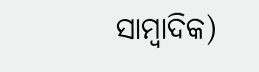ସାମ୍ବାଦିକ)